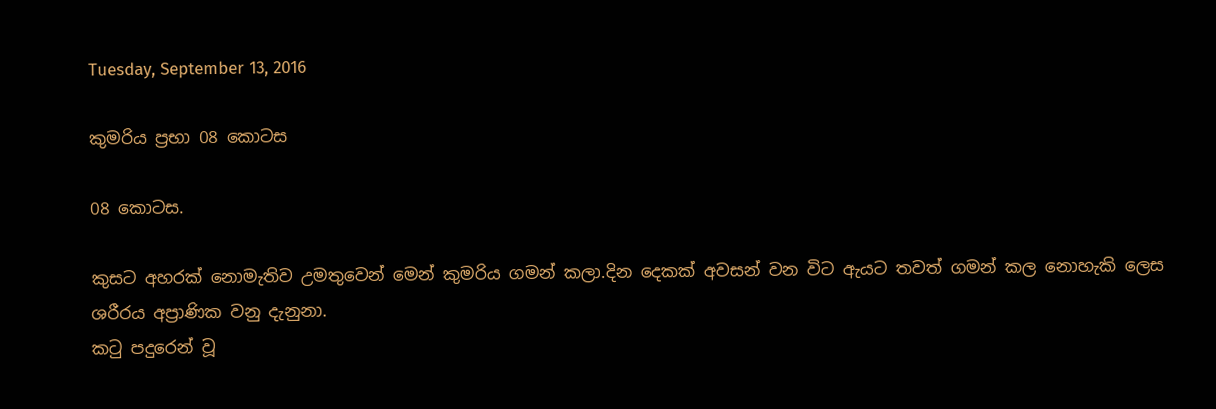Tuesday, September 13, 2016

කුමරිය ප්‍රභා 08 කොටස

08 කොටස.

කුසට අහරක් නොමැතිව උමතුවෙන් මෙන් කුමරිය ගමන් කලා.දින දෙකක් අවසන් වන විට ඇයට තවත් ගමන් කල නොහැකි ලෙස ශරීරය අප්‍රාණික වනු දැනුනා.
කටු පදුරෙන් වූ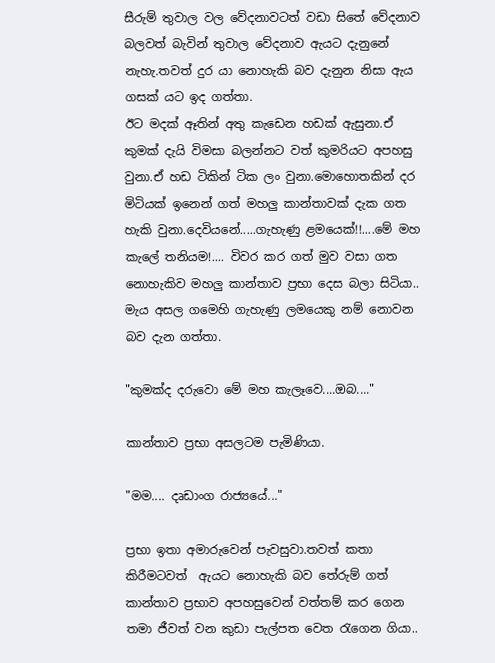සීරුම් තුවාල වල වේදනාවටත් වඩා සිතේ වේදනාව බලවත් බැවින් තුවාල වේදනාව ඇයට දැනුනේ නැහැ.තවත් දුර යා නොහැකි බව දැනුන නිසා ඇය ගසක් යට ඉද ගත්තා.
ඊට මදක් ඈතින් අතු කැඩෙන හඩක් ඇසුනා.ඒ කුමක් දැයි විමසා බලන්නට වත් කුමරියට අපහසු වුනා.ඒ හඩ ටිකින් ටික ලං වුනා.මොහොතකින් දර මිටියක් ඉනෙන් ගත් මහලු කාන්තාවක් දැක ගත හැකි වුනා.දෙවියනේ.....ගැහැණු ළමයෙක්!!....මේ මහ කැලේ තනියම!.... විවර කර ගත් මුව වසා ගත නොහැකිව මහලු කාන්තාව ප්‍රභා දෙස බලා සිටියා.. මැය අසල ගමෙහි ගැහැණු ලමයෙකු නම් නොවන බව දැන ගත්තා.

"කුමක්ද දරුවො මේ මහ කැලෑවෙ....ඔබ...."

කාන්තාව ප්‍රභා අසලටම පැමිණියා.

"මම.... දෘඩාංග රාජ්‍යයේ..."

ප්‍රභා ඉතා අමාරුවෙන් පැවසුවා.තවත් කතා කිරීමටවත්  ඇයට නොහැකි බව තේරුම් ගත් කාන්තාව ප්‍රභාව අපහසුවෙන් වත්තම් කර ගෙන තමා ජීවත් වන කුඩා පැල්පත වෙත රැගෙන ගියා..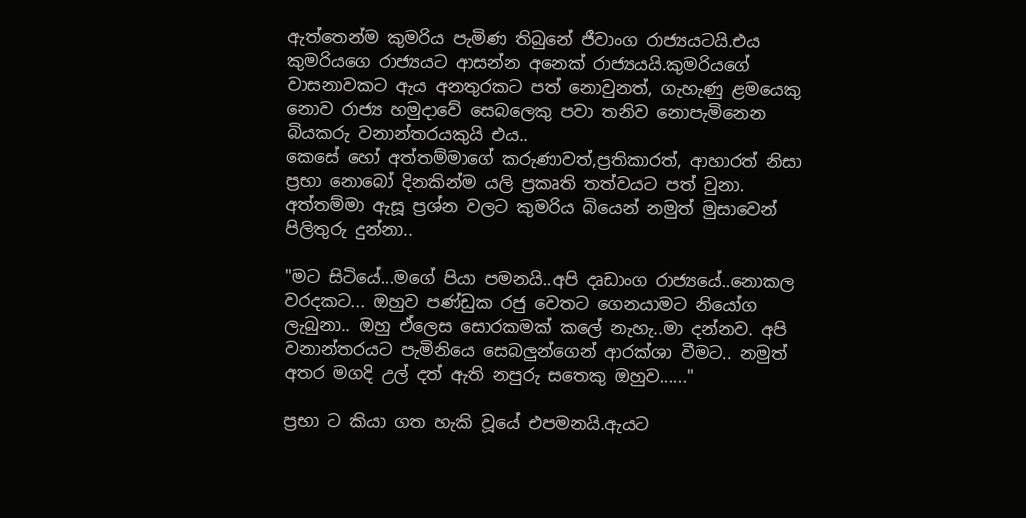ඇත්තෙන්ම කුමරිය පැමිණ තිබුනේ ජීවාංග රාජ්‍යයටයි.එය කුමරියගෙ රාජ්‍යයට ආසන්න අනෙක් රාජ්‍යයයි.කුමරියගේ වාසනාවකට ඇය අනතුරකට පත් නොවුනත්, ගැහැණු ළමයෙකු නොව රාජ්‍ය හමුදාවේ සෙබලෙකු පවා තනිව නොපැමිනෙන  බියකරු වනාන්තරයකුයි එය..
කෙසේ හෝ අත්තම්මාගේ කරුණාවත්,ප්‍රතිකාරත්, ආහාරත් නිසා ප්‍රභා නොබෝ දිනකින්ම යලි ප්‍රකෘති තත්වයට පත් වුනා.
අත්තම්මා ඇසූ ප්‍රශ්න වලට කුමරිය බියෙන් නමුත් මුසාවෙන් පිලිතුරු දුන්නා..

"මට සිටියේ...මගේ පියා පමනයි..අපි දෘඩාංග රාජ්‍යයේ..නොකල වරදකට... ඔහුව පණ්ඩුක රජු වෙතට ගෙනයාමට නියෝග ලැබුනා.. ඔහු ඒලෙස සොරකමක් කලේ නැහැ..මා දන්නව. අපි වනාන්තරයට පැමිනියෙ සෙබලුන්ගෙන් ආරක්ශා වීමට.. නමුත් අතර මගදි උල් දත් ඇති නපුරු සතෙකු ඔහුව......"

ප්‍රභා ට කියා ගත හැකි වූයේ එපමනයි.ඇයට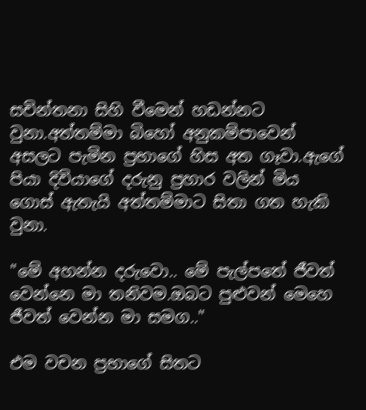සචින්තනා සිහි වීමෙන් හඩන්නට වුනා.අත්තම්මා බිහෝ අනුකම්පාවෙන් අසලට පැමින ප්‍රභාගේ හිස අත ගෑවා.ඇගේ පියා දිවියාගේ දරුනු ප්‍රහාර වලින් මිය ගොස් ඇතැයි අත්තම්මාට සිතා ගත හැකි වුනා.

"මේ අහන්න දරුවො.. මේ පැල්පතේ ජීවත් වෙන්නෙ මා තනිවම.ඔබට පුළුවන් මෙහෙ ජීවත් වෙන්න මා සමග.."

එම වචන ප්‍රභාගේ සිතට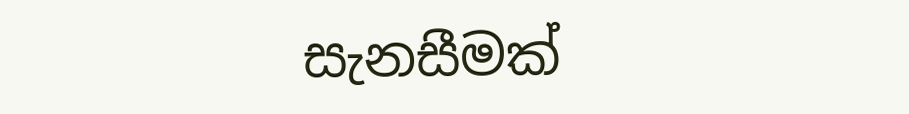සැනසීමක්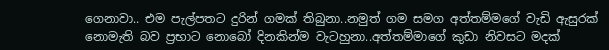ගෙනාවා.. එම පැල්පතට දුරින් ගමක් තිබුනා..නමුත් ගම සමග අත්තම්මගේ වැඩි ඇසුරක් නොමැති බව ප්‍රභාට නොබෝ දිනකින්ම වැටහුනා..අත්තම්මාගේ කුඩා නිවසට මදක්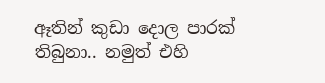ඈතින් කුඩා දොල පාරක් තිබුනා.. නමුත් එහි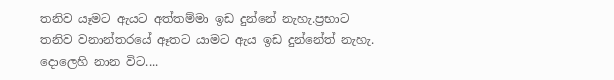තනිව යෑමට ඇයට අත්තම්මා ඉඩ දුන්නේ නැහැ.ප්‍රභාට තනිව වනාන්තරයේ ඈතට යාමට ඇය ඉඩ දුන්නේත් නැහැ.
දොලෙහි නාන විට....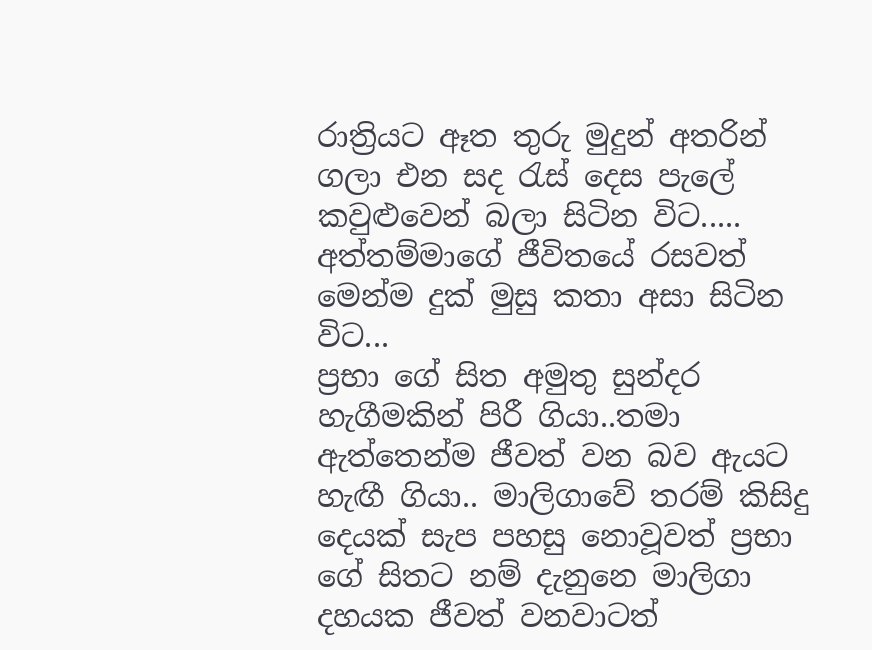රාත්‍රියට ඈත තුරු මුදුන් අතරින් ගලා එන සද රැස් දෙස පැලේ කවුළුවෙන් බලා සිටින විට.....
අත්තම්මාගේ ජීවිතයේ රසවත් මෙන්ම දුක් මුසු කතා අසා සිටින විට...
ප්‍රභා ගේ සිත අමුතු සුන්දර හැගීමකින් පිරී ගියා..තමා ඇත්තෙන්ම ජීවත් වන බව ඇයට හැඟී ගියා.. මාලිගාවේ තරම් කිසිදු දෙයක් සැප පහසු නොවූවත් ප්‍රභා ගේ සිතට නම් දැනුනෙ මාලිගා දහයක ජීවත් වනවාටත්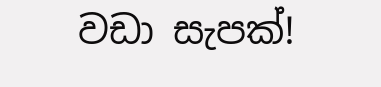වඩා සැපක්!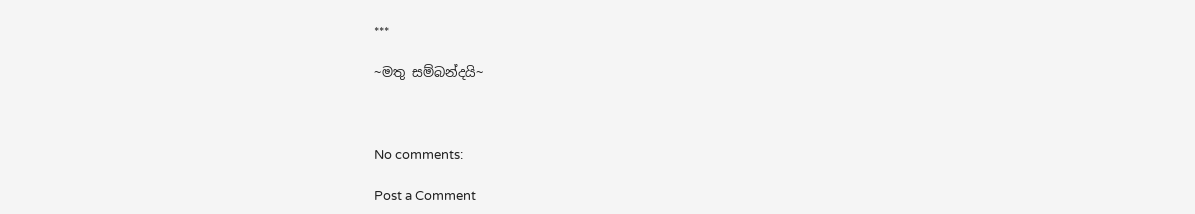***

~මතු සම්බන්දයි~



No comments:

Post a Comment